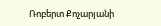Ռոբերտ Քոչարյանի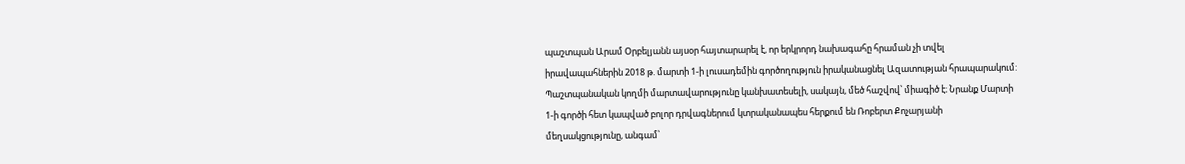պաշտպան Արամ Օրբելյանն այսօր հայտարարել է, որ երկրորդ նախագահը հրաման չի տվել իրավապահներին 2018 թ. մարտի 1-ի լուսադեմին գործողություն իրականացնել Ազատության հրապարակում:
Պաշտպանական կողմի մարտավարությունը կանխատեսելի, սակայն, մեծ հաշվով՝ միագիծ է։ Նրանք Մարտի 1-ի գործի հետ կապված բոլոր դրվագներում կտրականապես հերքում են Ռոբերտ Քոչարյանի մեղսակցությունը, անգամ՝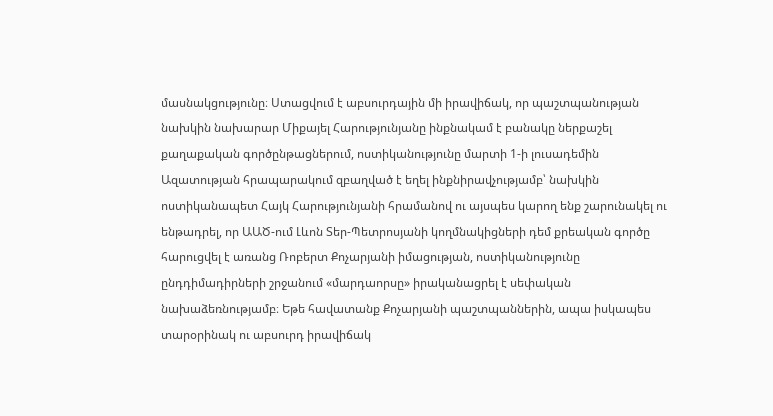մասնակցությունը։ Ստացվում է աբսուրդային մի իրավիճակ, որ պաշտպանության նախկին նախարար Միքայել Հարությունյանը ինքնակամ է բանակը ներքաշել քաղաքական գործընթացներում, ոստիկանությունը մարտի 1-ի լուսադեմին Ազատության հրապարակում զբաղված է եղել ինքնիրավչությամբ՝ նախկին ոստիկանապետ Հայկ Հարությունյանի հրամանով ու այսպես կարող ենք շարունակել ու ենթադրել, որ ԱԱԾ-ում Լևոն Տեր-Պետրոսյանի կողմնակիցների դեմ քրեական գործը հարուցվել է առանց Ռոբերտ Քոչարյանի իմացության, ոստիկանությունը ընդդիմադիրների շրջանում «մարդաորսը» իրականացրել է սեփական նախաձեռնությամբ։ Եթե հավատանք Քոչարյանի պաշտպաններին, ապա իսկապես տարօրինակ ու աբսուրդ իրավիճակ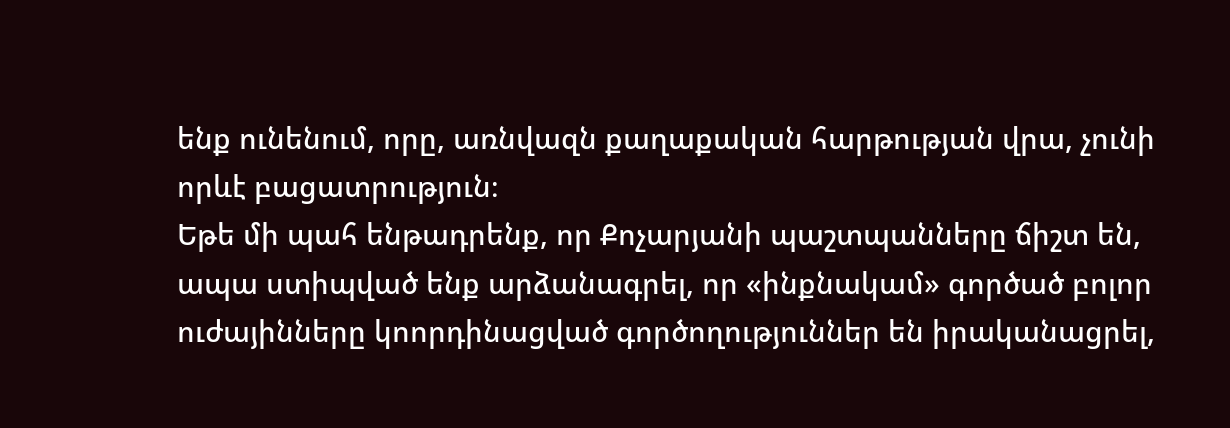ենք ունենում, որը, առնվազն քաղաքական հարթության վրա, չունի որևէ բացատրություն։
Եթե մի պահ ենթադրենք, որ Քոչարյանի պաշտպանները ճիշտ են, ապա ստիպված ենք արձանագրել, որ «ինքնակամ» գործած բոլոր ուժայինները կոորդինացված գործողություններ են իրականացրել,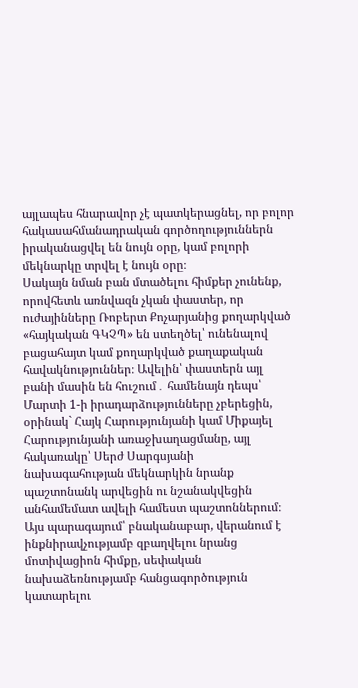այլապես հնարավոր չէ պատկերացնել, որ բոլոր հակասահմանադրական գործողություններն իրականացվել են նույն օրը, կամ բոլորի մեկնարկը տրվել է նույն օրը։
Սակայն նման բան մտածելու հիմքեր չունենք, որովհետև առնվազն չկան փաստեր, որ ուժայինները Ռոբերտ Քոչարյանից քողարկված «հայկական ԳԿՉՊ» են ստեղծել՝ ունենալով բացահայտ կամ քողարկված քաղաքական հավակնություններ։ Ավելին՝ փաստերն այլ բանի մասին են հուշում․ համենայն դեպս՝ Մարտի 1-ի իրադարձությունները չբերեցին, օրինակ` Հայկ Հարությունյանի կամ Միքայել Հարությունյանի առաջխաղացմանը, այլ հակառակը՝ Սերժ Սարգսյանի նախագահության մեկնարկին նրանք պաշտոնանկ արվեցին ու նշանակվեցին անհամեմատ ավելի համեստ պաշտոններում։ Այս պարագայում՝ բնականաբար, վերանում է ինքնիրավչությամբ զբաղվելու նրանց մոտիվացիոն հիմքը, սեփական նախաձեռնությամբ հանցագործություն կատարելու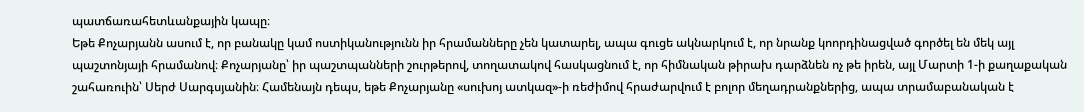պատճառահետևանքային կապը։
Եթե Քոչարյանն ասում է, որ բանակը կամ ոստիկանությունն իր հրամանները չեն կատարել, ապա գուցե ակնարկում է, որ նրանք կոորդինացված գործել են մեկ այլ պաշտոնյայի հրամանով։ Քոչարյանը՝ իր պաշտպանների շուրթերով, տողատակով հասկացնում է, որ հիմնական թիրախ դարձնեն ոչ թե իրեն, այլ Մարտի 1-ի քաղաքական շահառուին՝ Սերժ Սարգսյանին։ Համենայն դեպս, եթե Քոչարյանը «սուխոյ ատկազ»-ի ռեժիմով հրաժարվում է բոլոր մեղադրանքներից, ապա տրամաբանական է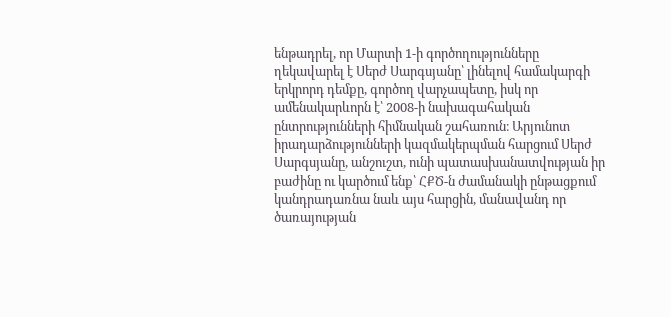ենթադրել, որ Մարտի 1-ի գործողությունները ղեկավարել է Սերժ Սարգսյանը՝ լինելով համակարգի երկրորդ դեմքը, գործող վարչապետը, իսկ որ ամենակարևորն է՝ 2008-ի նախագահական ընտրությունների հիմնական շահառուն։ Արյունոտ իրադարձությունների կազմակերպման հարցում Սերժ Սարգսյանը, անշուշտ, ունի պատասխանատվության իր բաժինը ու կարծում ենք՝ ՀՔԾ-ն ժամանակի ընթացքում կանդրադառնա նաև այս հարցին, մանավանդ որ ծառայության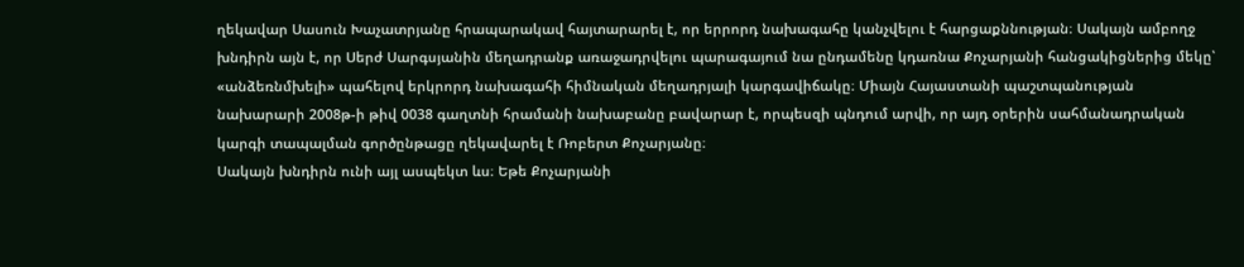ղեկավար Սասուն Խաչատրյանը հրապարակավ հայտարարել է, որ երրորդ նախագահը կանչվելու է հարցաքննության։ Սակայն ամբողջ խնդիրն այն է, որ Սերժ Սարգսյանին մեղադրանք առաջադրվելու պարագայում նա ընդամենը կդառնա Քոչարյանի հանցակիցներից մեկը՝ «անձեռնմխելի» պահելով երկրորդ նախագահի հիմնական մեղադրյալի կարգավիճակը։ Միայն Հայաստանի պաշտպանության նախարարի 2008թ-ի թիվ 0038 գաղտնի հրամանի նախաբանը բավարար է, որպեսզի պնդում արվի, որ այդ օրերին սահմանադրական կարգի տապալման գործընթացը ղեկավարել է Ռոբերտ Քոչարյանը։
Սակայն խնդիրն ունի այլ ասպեկտ ևս։ Եթե Քոչարյանի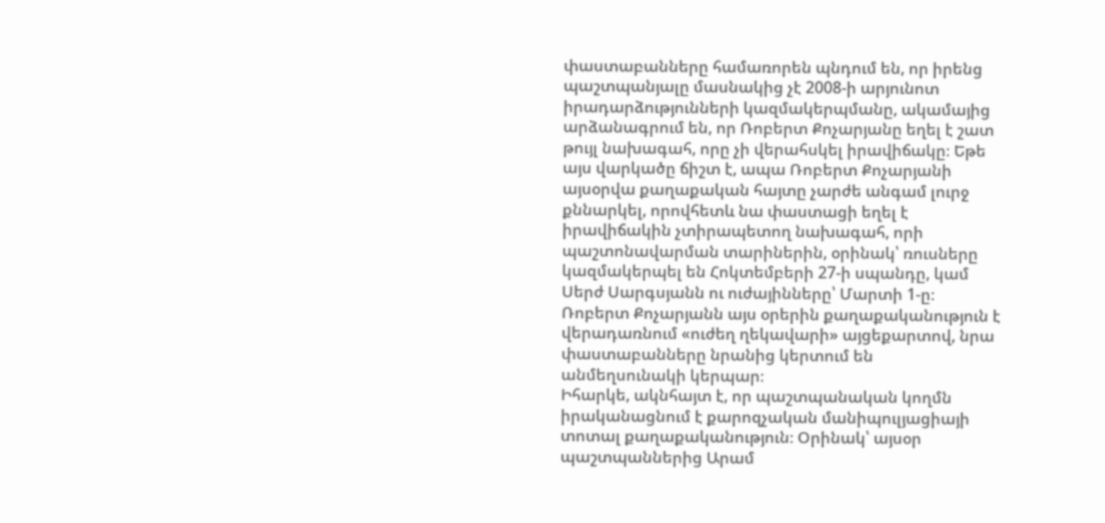փաստաբանները համառորեն պնդում են, որ իրենց պաշտպանյալը մասնակից չէ 2008-ի արյունոտ իրադարձությունների կազմակերպմանը, ակամայից արձանագրում են, որ Ռոբերտ Քոչարյանը եղել է շատ թույլ նախագահ, որը չի վերահսկել իրավիճակը։ Եթե այս վարկածը ճիշտ է, ապա Ռոբերտ Քոչարյանի այսօրվա քաղաքական հայտը չարժե անգամ լուրջ քննարկել, որովհետև նա փաստացի եղել է իրավիճակին չտիրապետող նախագահ, որի պաշտոնավարման տարիներին, օրինակ՝ ռուսները կազմակերպել են Հոկտեմբերի 27-ի սպանդը, կամ Սերժ Սարգսյանն ու ուժայինները՝ Մարտի 1-ը։
Ռոբերտ Քոչարյանն այս օրերին քաղաքականություն է վերադառնում «ուժեղ ղեկավարի» այցեքարտով, նրա փաստաբանները նրանից կերտում են անմեղսունակի կերպար։
Իհարկե, ակնհայտ է, որ պաշտպանական կողմն իրականացնում է քարոզչական մանիպուլյացիայի տոտալ քաղաքականություն։ Օրինակ՝ այսօր պաշտպաններից Արամ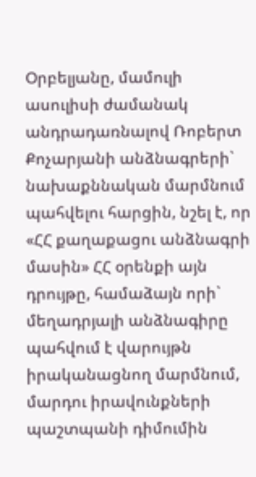Օրբելյանը, մամուլի ասուլիսի ժամանակ անդրադառնալով Ռոբերտ Քոչարյանի անձնագրերի` նախաքննական մարմնում պահվելու հարցին, նշել է, որ «ՀՀ քաղաքացու անձնագրի մասին» ՀՀ օրենքի այն դրույթը, համաձայն որի` մեղադրյալի անձնագիրը պահվում է վարույթն իրականացնող մարմնում, մարդու իրավունքների պաշտպանի դիմումին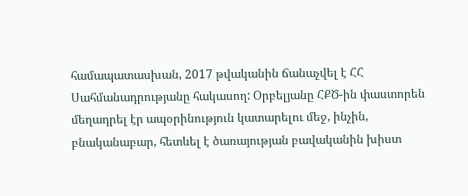համապատասխան, 2017 թվականին ճանաչվել է ՀՀ Սահմանադրությանը հակասող: Օրբելյանը ՀՔԾ-ին փաստորեն մեղադրել էր ապօրինություն կատարելու մեջ, ինչին, բնականաբար, հետևել է ծառայության բավականին խիստ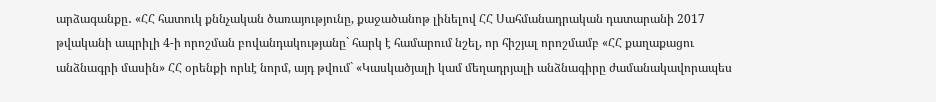արձագանքը․ «ՀՀ հատուկ քննչական ծառայությունը, քաջածանոթ լինելով ՀՀ Սահմանադրական դատարանի 2017 թվականի ապրիլի 4-ի որոշման բովանդակությանը` հարկ է համարում նշել, որ հիշյալ որոշմամբ «ՀՀ քաղաքացու անձնագրի մասին» ՀՀ օրենքի որևէ նորմ, այդ թվում` «Կասկածյալի կամ մեղադրյալի անձնագիրը ժամանակավորապես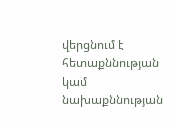վերցնում է հետաքննության կամ նախաքննության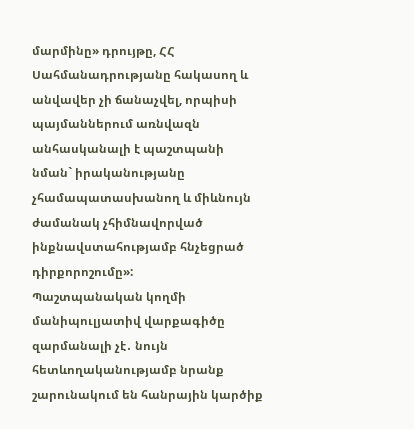մարմինը» դրույթը, ՀՀ Սահմանադրությանը հակասող և անվավեր չի ճանաչվել, որպիսի պայմաններում առնվազն անհասկանալի է պաշտպանի նման` իրականությանը չհամապատասխանող և միևնույն ժամանակ չհիմնավորված ինքնավստահությամբ հնչեցրած դիրքորոշումը»:
Պաշտպանական կողմի մանիպուլյատիվ վարքագիծը զարմանալի չէ․ նույն հետևողականությամբ նրանք շարունակում են հանրային կարծիք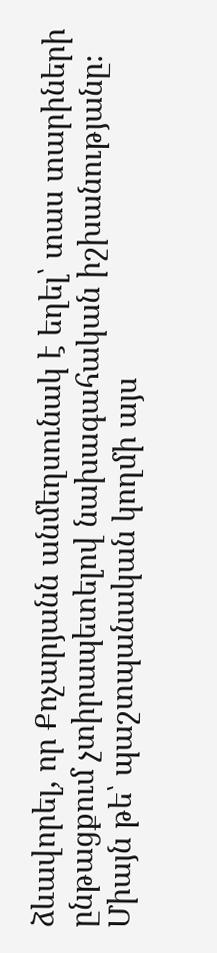ձևավորել, որ Քոչարյանն անմեղսունակ է եղել՝ տաս տարիների ընթացքում չտիրապետելով նախագահական իշխանությանը։ Միայն թե՝ պաշտպանական կողմի այս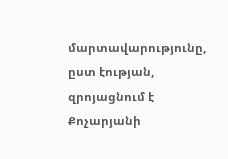մարտավարությունը, ըստ էության, զրոյացնում է Քոչարյանի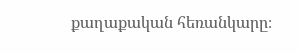քաղաքական հեռանկարը։